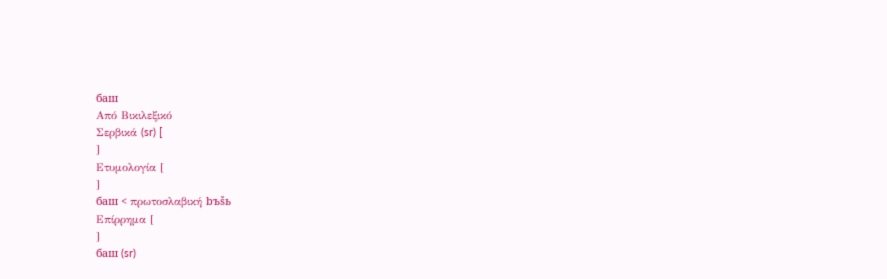баш
Από Βικιλεξικό
Σερβικά (sr) [
]
Ετυμολογία [
]
баш < πρωτοσλαβική bъšь
Επίρρημα [
]
баш (sr)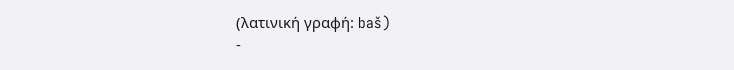(λατινική γραφή: baš)
-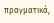πραγματικά,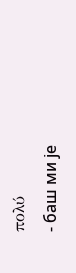πολύ
- баш ми је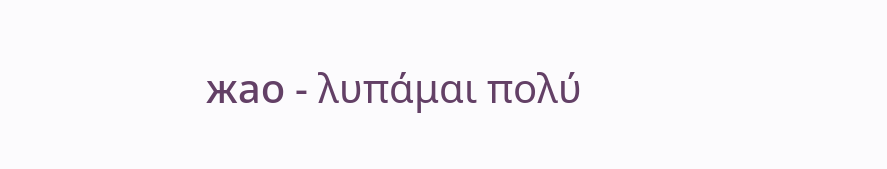жао - λυπάμαι πολύ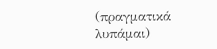(πραγματικά λυπάμαι)